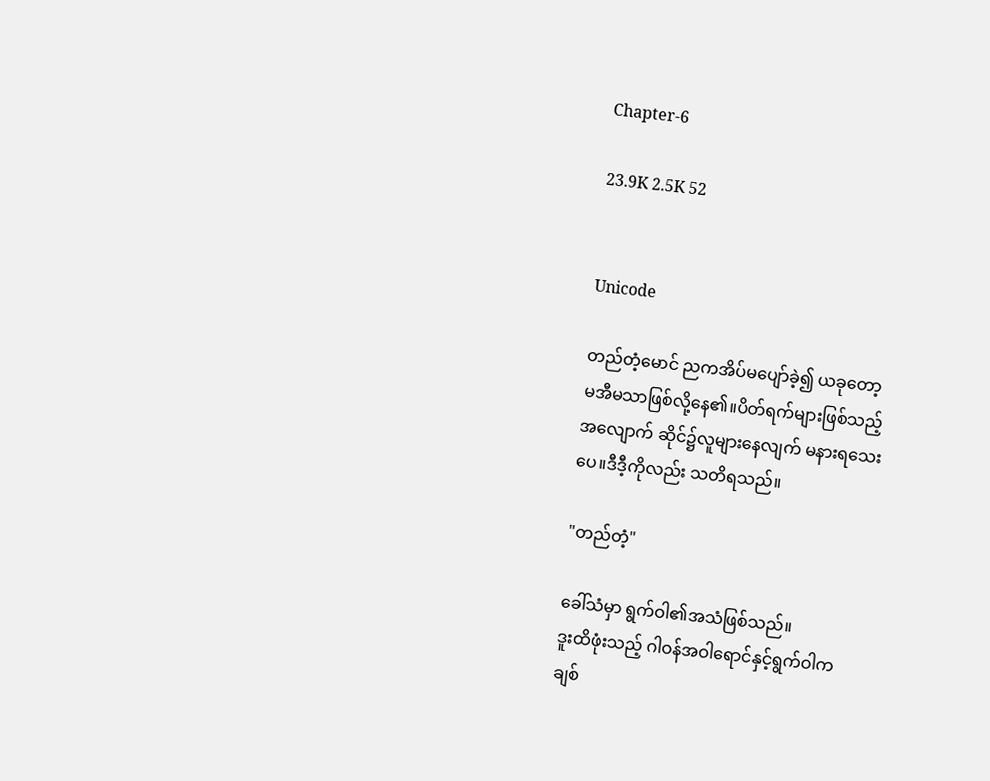Chapter-6

23.9K 2.5K 52


Unicode

တည်တံ့မောင် ညကအိပ်မပျော်ခဲ့၍ ယခုတော့
မအီမသာဖြစ်လို့နေ၏။ပိတ်ရက်များဖြစ်သည့်
အလျောက် ဆိုင်၌လူများနေလျက် မနားရသေး
ပေ။ဒီဒီ့ကိုလည်း သတိရသည်။

"တည်တံ့"

ခေါ်သံမှာ ရွက်ဝါ၏အသံဖြစ်သည်။
ဒူးထိဖုံးသည့် ဂါဝန်အဝါရောင်နှင့်ရွက်ဝါက
ချစ်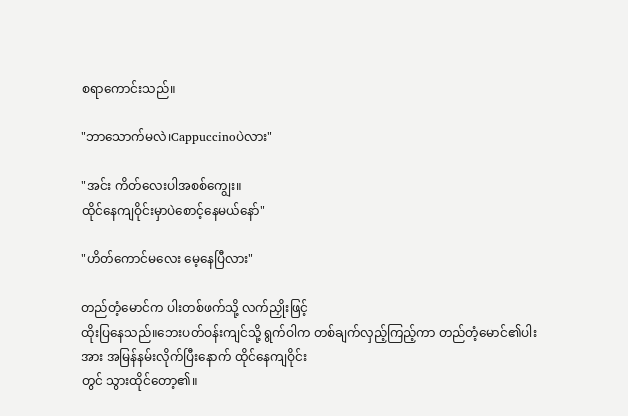စရာကောင်းသည်။

"ဘာသောက်မလဲ၊Cappuccinoပဲလား"

"အင်း ကိတ်လေးပါအစစ်ကျွေး။
ထိုင်နေကျဝိုင်းမှာပဲစောင့်နေမယ်နော်"

"ဟိတ်ကောင်မလေး မေ့နေပြီလား"

တည်တံ့မောင်က ပါးတစ်ဖက်သို့ လက်ညှိုးဖြင့်
ထိုးပြနေသည်။ဘေးပတ်ဝန်းကျင်သို့ ရွက်ဝါက တစ်ချက်လှည့်ကြည့်ကာ တည်တံ့မောင်၏ပါး
အား အမြန်နမ်းလိုက်ပြီးနောက် ထိုင်နေကျဝိုင်း
တွင် သွားထိုင်တော့၏။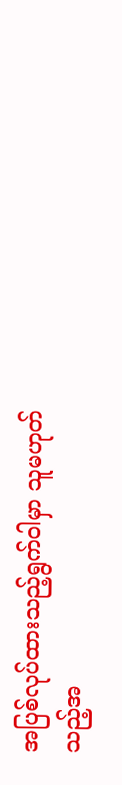အပြစ်လုပ်ထားသည့်ရွက်ဝါမှာ သူမဟုတ်
သည့်အ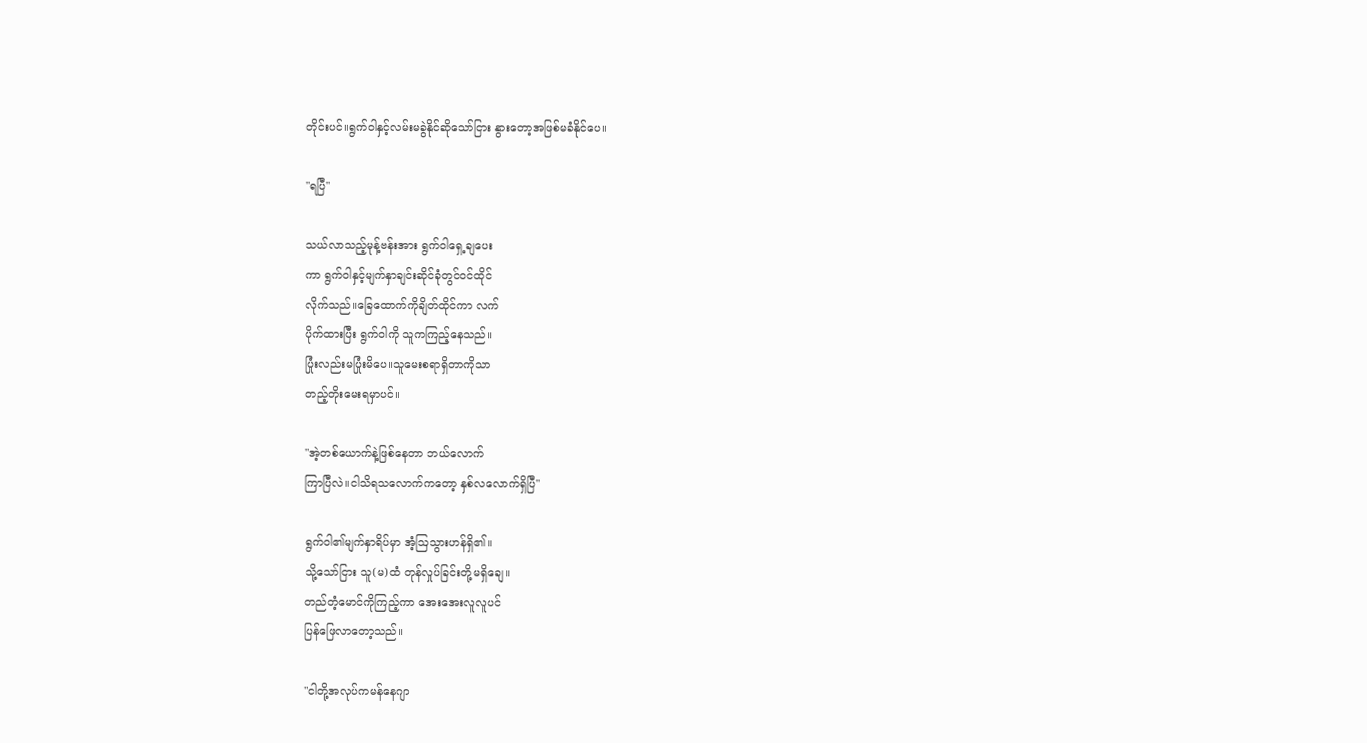တိုင်းပင်။ရွက်ဝါနှင့်လမ်းမခွဲနိုင်ဆိုသော်ငြား နွားတော့အဖြစ်မခံနိုင်ပေ။

"ရပြီ"

သယ်လာသည့်မုန့်ဗန်းအား ရွက်ဝါရှေ့ချပေး
ကာ ရွက်ဝါနှင့်မျက်နှာချင်းဆိုင်ခုံတွင်ဝင်ထိုင်
လိုက်သည်။ခြေထောက်ကိုချိတ်ထိုင်ကာ လက်
ပိုက်ထားပြီး ရွက်ဝါကို သူကကြည့်နေသည်။
ပြုံးလည်းမပြုံးမိပေ။သူမေးစရာရှိတာကိုသာ
တည့်တိုးမေးရမှာပင်။

"အဲ့တစ်ယောက်နဲ့ဖြစ်နေတာ ဘယ်လောက်
ကြာပြီလဲ။ငါသိရသလောက်ကတော့ နှစ်လလောက်ရှိပြီ"

ရွက်ဝါ၏မျက်နှာရိပ်မှာ အံ့ဩသွားဟန်ရှိ၏။
သို့သော်ငြား သူ(မ)ထံ တုန်လှုပ်ခြင်းတို့မရှိချေ။
တည်တံ့မောင်ကိုကြည့်ကာ အေးအေးလူလူပင်
ပြန်ဖြေလာတော့သည်။

"ငါတို့အလုပ်ကမန်နေဂျာ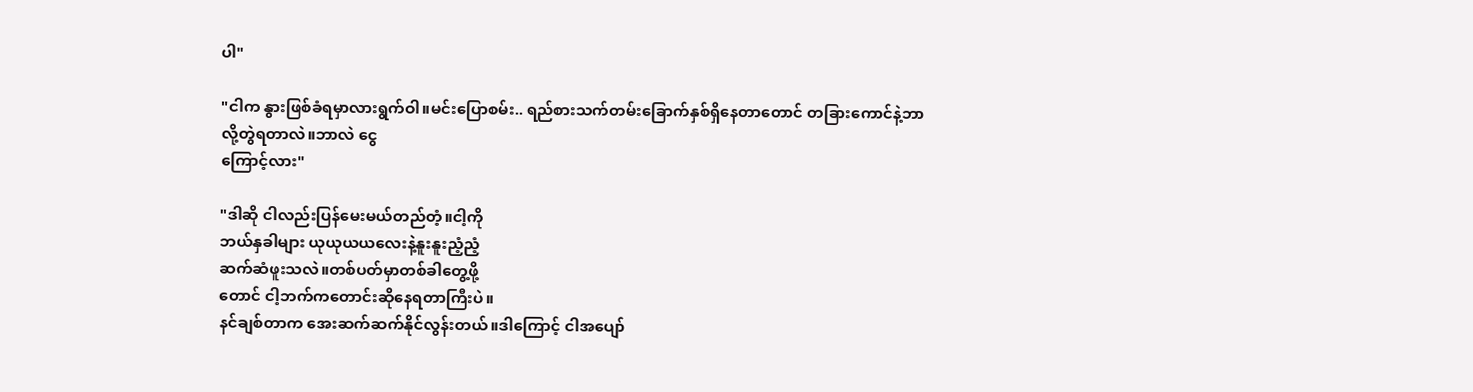ပါ"

"ငါက နွားဖြစ်ခံရမှာလားရွက်ဝါ။မင်းပြောစမ်း.. ရည်စားသက်တမ်းခြောက်နှစ်ရှိနေတာတောင် တခြားကောင်နဲ့ဘာလို့တွဲရတာလဲ။ဘာလဲ ငွေ
ကြောင့်လား"

"ဒါဆို ငါလည်းပြန်မေးမယ်တည်တံ့။ငါ့ကို
ဘယ်နှခါများ ယုယုယယလေးနဲ့နူးနူးညံ့ညံ့
ဆက်ဆံဖူးသလဲ။တစ်ပတ်မှာတစ်ခါတွေ့ဖို့
တောင် ငါ့ဘက်ကတောင်းဆိုနေရတာကြီးပဲ။
နင်ချစ်တာက အေးဆက်ဆက်နိုင်လွန်းတယ်။ဒါကြောင့် ငါအပျော်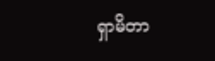ရှာမိတာ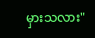မှားသလား"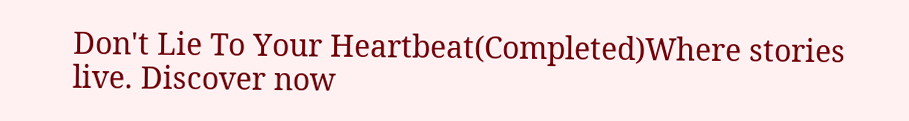Don't Lie To Your Heartbeat(Completed)Where stories live. Discover now